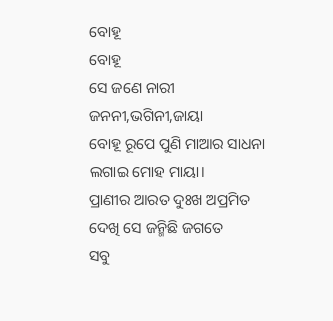ବୋହୂ
ବୋହୂ
ସେ ଜଣେ ନାରୀ
ଜନନୀ,ଭଗିନୀ,ଜାୟା
ବୋହୂ ରୂପେ ପୁଣି ମାଆର ସାଧନା
ଲଗାଇ ମୋହ ମାୟା।
ପ୍ରାଣୀର ଆରତ ଦୁଃଖ ଅପ୍ରମିତ
ଦେଖି ସେ ଜନ୍ମିଛି ଜଗତେ
ସବୁ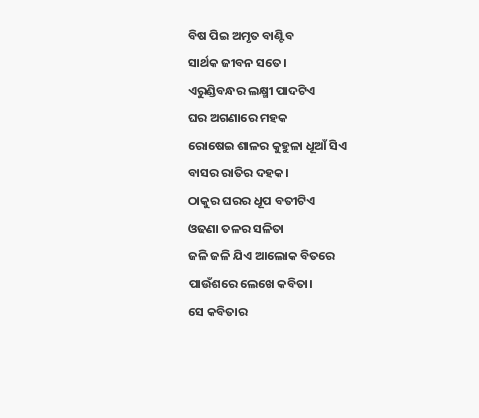ବିଷ ପିଇ ଅମୃତ ବାଣ୍ଟିବ
ସାର୍ଥକ ଜୀବନ ସତେ।
ଏରୁଣ୍ଡିବନ୍ଧର ଲକ୍ଷ୍ମୀ ପାଦଟିଏ
ଘର ଅଗଣାରେ ମହକ
ରୋଷେଇ ଶାଳର କୁହୁଳା ଧୂଆଁ ସିଏ
ବାସର ରାତିର ଦହକ।
ଠାକୁର ଘରର ଧୂପ ବତୀଟିଏ
ଓଢଣା ତଳର ସଳିତା
ଜଳି ଜଳି ଯିଏ ଆଲୋକ ବିତରେ
ପାଉଁଶରେ ଲେଖେ କବିତା।
ସେ କବିତାର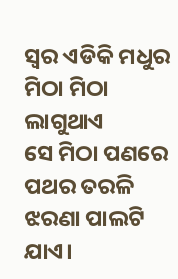ସ୍ବର ଏଡିକି ମଧୁର
ମିଠା ମିଠା ଲାଗୁଥାଏ
ସେ ମିଠା ପଣରେ ପଥର ତରଳି
ଝରଣା ପାଲଟି ଯାଏ।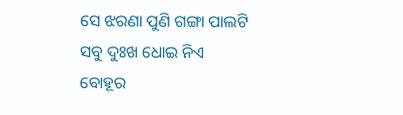ସେ ଝରଣା ପୁଣି ଗଙ୍ଗା ପାଲଟି
ସବୁ ଦୁଃଖ ଧୋଇ ନିଏ
ବୋହୂର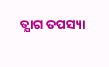ତ୍ଯାଗ ତପସ୍ୟା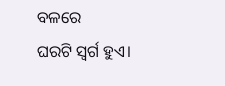ବଳରେ
ଘରଟି ସ୍ବର୍ଗ ହୁଏ।